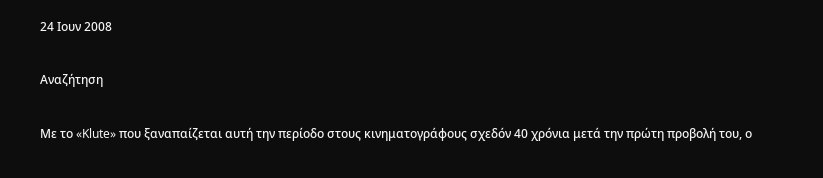24 Ιουν 2008

Αναζήτηση

Με το «Klute» που ξαναπαίζεται αυτή την περίοδο στους κινηματογράφους σχεδόν 40 χρόνια μετά την πρώτη προβολή του, ο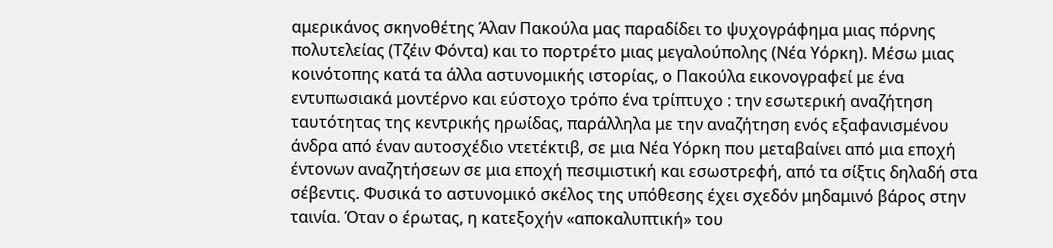αμερικάνος σκηνοθέτης Άλαν Πακούλα μας παραδίδει το ψυχογράφημα μιας πόρνης πολυτελείας (Τζέιν Φόντα) και το πορτρέτο μιας μεγαλούπολης (Νέα Υόρκη). Μέσω μιας κοινότοπης κατά τα άλλα αστυνομικής ιστορίας, ο Πακούλα εικονογραφεί με ένα εντυπωσιακά μοντέρνο και εύστοχο τρόπο ένα τρίπτυχο : την εσωτερική αναζήτηση ταυτότητας της κεντρικής ηρωίδας, παράλληλα με την αναζήτηση ενός εξαφανισμένου άνδρα από έναν αυτοσχέδιο ντετέκτιβ, σε μια Νέα Υόρκη που μεταβαίνει από μια εποχή έντονων αναζητήσεων σε μια εποχή πεσιμιστική και εσωστρεφή, από τα σίξτις δηλαδή στα σέβεντις. Φυσικά το αστυνομικό σκέλος της υπόθεσης έχει σχεδόν μηδαμινό βάρος στην ταινία. Όταν ο έρωτας, η κατεξοχήν «αποκαλυπτική» του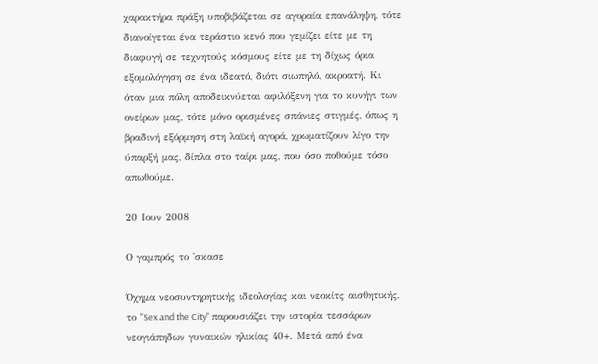χαρακτήρα πράξη υποβιβάζεται σε αγοραία επανάληψη, τότε διανοίγεται ένα τεράστιο κενό που γεμίζει είτε με τη διαφυγή σε τεχνητούς κόσμους είτε με τη δίχως όρια εξομολόγηση σε ένα ιδεατό, διότι σιωπηλό, ακροατή. Κι όταν μια πόλη αποδεικνύεται αφιλόξενη για το κυνήγι των ονείρων μας, τότε μόνο ορισμένες σπάνιες στιγμές, όπως η βραδινή εξόρμηση στη λαϊκή αγορά, χρωματίζουν λίγο την ύπαρξή μας, δίπλα στο ταίρι μας, που όσο ποθούμε τόσο απωθούμε.

20 Ιουν 2008

Ο γαμπρός το 'σκασε

Όχημα νεοσυντηρητικής ιδεολογίας και νεοκίτς αισθητικής, το "Sex and the City" παρουσιάζει την ιστορία τεσσάρων νεογιάπηδων γυναικών ηλικίας 40+. Μετά από ένα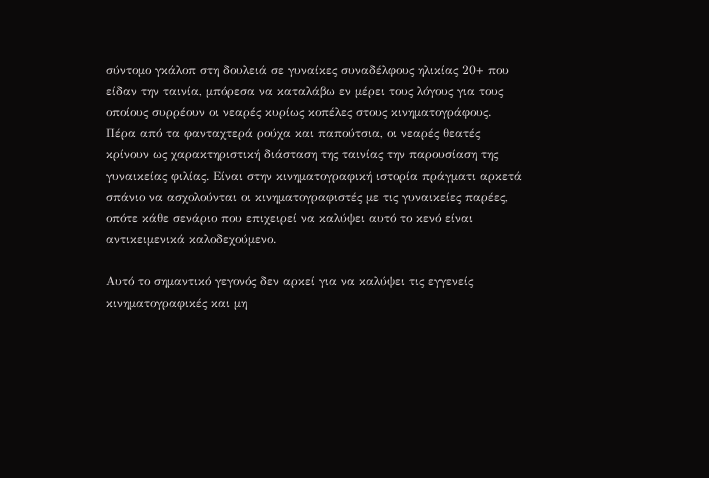σύντομο γκάλοπ στη δουλειά σε γυναίκες συναδέλφους ηλικίας 20+ που είδαν την ταινία, μπόρεσα να καταλάβω εν μέρει τους λόγους για τους οποίους συρρέουν οι νεαρές κυρίως κοπέλες στους κινηματογράφους. Πέρα από τα φανταχτερά ρούχα και παπούτσια, οι νεαρές θεατές κρίνουν ως χαρακτηριστική διάσταση της ταινίας την παρουσίαση της γυναικείας φιλίας. Είναι στην κινηματογραφική ιστορία πράγματι αρκετά σπάνιο να ασχολούνται οι κινηματογραφιστές με τις γυναικείες παρέες, οπότε κάθε σενάριο που επιχειρεί να καλύψει αυτό το κενό είναι αντικειμενικά καλοδεχούμενο.

Αυτό το σημαντικό γεγονός δεν αρκεί για να καλύψει τις εγγενείς κινηματογραφικές και μη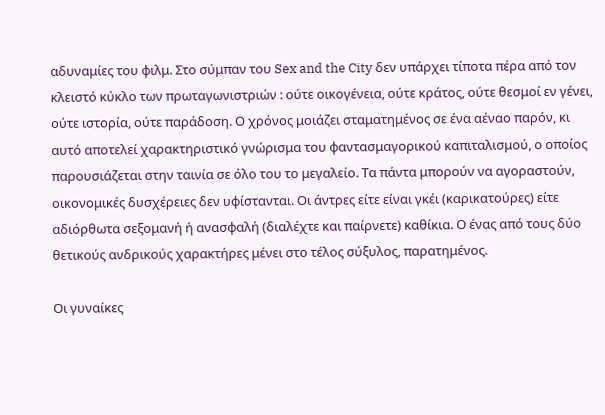αδυναμίες του φιλμ. Στο σύμπαν του Sex and the City δεν υπάρχει τίποτα πέρα από τον κλειστό κύκλο των πρωταγωνιστριών : ούτε οικογένεια, ούτε κράτος, ούτε θεσμοί εν γένει, ούτε ιστορία, ούτε παράδοση. Ο χρόνος μοιάζει σταματημένος σε ένα αέναο παρόν, κι αυτό αποτελεί χαρακτηριστικό γνώρισμα του φαντασμαγορικού καπιταλισμού, ο οποίος παρουσιάζεται στην ταινία σε όλο του το μεγαλείο. Τα πάντα μπορούν να αγοραστούν, οικονομικές δυσχέρειες δεν υφίστανται. Οι άντρες είτε είναι γκέι (καρικατούρες) είτε αδιόρθωτα σεξομανή ή ανασφαλή (διαλέχτε και παίρνετε) καθίκια. Ο ένας από τους δύο θετικούς ανδρικούς χαρακτήρες μένει στο τέλος σύξυλος, παρατημένος.

Οι γυναίκες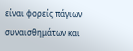είναι φορείς πάγιων συναισθημάτων και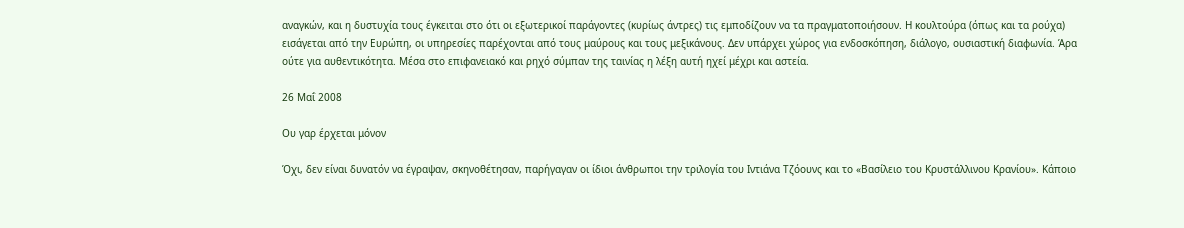αναγκών, και η δυστυχία τους έγκειται στο ότι οι εξωτερικοί παράγοντες (κυρίως άντρες) τις εμποδίζουν να τα πραγματοποιήσουν. Η κουλτούρα (όπως και τα ρούχα) εισάγεται από την Ευρώπη, οι υπηρεσίες παρέχονται από τους μαύρους και τους μεξικάνους. Δεν υπάρχει χώρος για ενδοσκόπηση, διάλογο, ουσιαστική διαφωνία. Άρα ούτε για αυθεντικότητα. Μέσα στο επιφανειακό και ρηχό σύμπαν της ταινίας η λέξη αυτή ηχεί μέχρι και αστεία.

26 Μαΐ 2008

Ου γαρ έρχεται μόνον

Όχι, δεν είναι δυνατόν να έγραψαν, σκηνοθέτησαν, παρήγαγαν οι ίδιοι άνθρωποι την τριλογία του Ιντιάνα Τζόουνς και το «Βασίλειο του Κρυστάλλινου Κρανίου». Κάποιο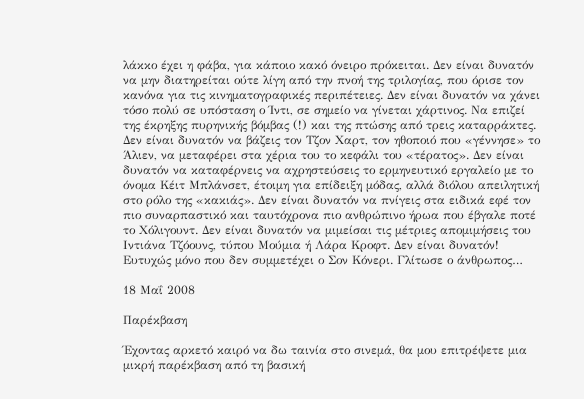λάκκο έχει η φάβα, για κάποιο κακό όνειρο πρόκειται. Δεν είναι δυνατόν να μην διατηρείται ούτε λίγη από την πνοή της τριλογίας, που όρισε τον κανόνα για τις κινηματογραφικές περιπέτειες. Δεν είναι δυνατόν να χάνει τόσο πολύ σε υπόσταση ο Ίντι, σε σημείο να γίνεται χάρτινος. Να επιζεί της έκρηξης πυρηνικής βόμβας (!) και της πτώσης από τρεις καταρράκτες. Δεν είναι δυνατόν να βάζεις τον Τζον Χαρτ, τον ηθοποιό που «γέννησε» το Άλιεν, να μεταφέρει στα χέρια του το κεφάλι του «τέρατος». Δεν είναι δυνατόν να καταφέρνεις να αχρηστεύσεις το ερμηνευτικό εργαλείο με το όνομα Κέιτ Μπλάνσετ, έτοιμη για επίδειξη μόδας, αλλά διόλου απειλητική στο ρόλο της «κακιάς». Δεν είναι δυνατόν να πνίγεις στα ειδικά εφέ τον πιο συναρπαστικό και ταυτόχρονα πιο ανθρώπινο ήρωα που έβγαλε ποτέ το Χόλιγουντ. Δεν είναι δυνατόν να μιμείσαι τις μέτριες απομιμήσεις του Ιντιάνα Τζόουνς, τύπου Μούμια ή Λάρα Κροφτ. Δεν είναι δυνατόν!
Ευτυχώς μόνο που δεν συμμετέχει ο Σον Κόνερι. Γλίτωσε ο άνθρωπος…

18 Μαΐ 2008

Παρέκβαση

Έχοντας αρκετό καιρό να δω ταινία στο σινεμά, θα μου επιτρέψετε μια μικρή παρέκβαση από τη βασική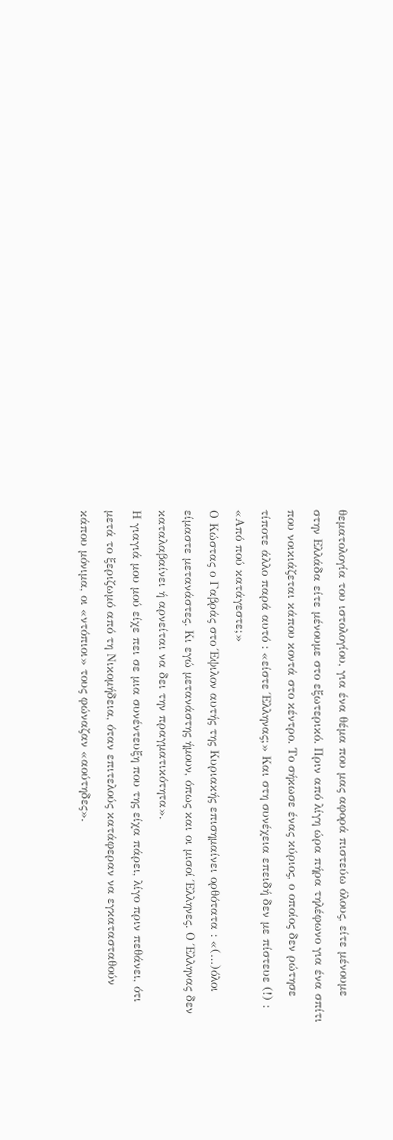θεματολογία του ιστολογίου, για ένα θέμα που μας αφορά πιστεύω όλους, είτε μένουμε στην Ελλάδα είτε μένουμε στο εξωτερικό. Πριν από λίγη ώρα πήρα τηλέφωνο για ένα σπίτι που νοικιάζεται κάπου κοντά στο κέντρο. Το σήκωσε ένας κύριος, ο οποίος δεν ρώτησε τίποτε άλλο παρά αυτό : «είστε Έλληνας;» Και στη συνέχεια επειδή δεν με πίστευε (!) : «Από πού κατάγεστε;»
Ο Κώστας ο Γαβράς στο Έψιλον αυτής της Κυριακής επισημαίνει ορθότατα : «(…)όλοι είμαστε μετανάστες. Κι εγώ μετανάστης ήμουν, όπως και οι μισοί Έλληνες. Ο Έλληνας δεν καταλαβαίνει ή αρνείται να δει την πραγματικότητα».
Η γιαγιά μου μού είχε πει σε μια συνέντευξη που της είχα πάρει, λίγο πριν πεθάνει, ότι μετά το ξεριζωμό από τη Νικομήδεια, όταν επιτελούς κατάφεραν να εγκατασταθούν κάπου μόνιμα, οι «ντόπιοι» τους φώναζαν «αούτηδες».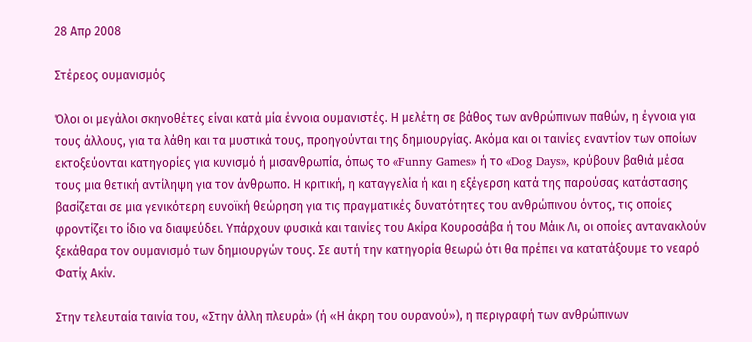28 Απρ 2008

Στέρεος ουμανισμός

Όλοι οι μεγάλοι σκηνοθέτες είναι κατά μία έννοια ουμανιστές. Η μελέτη σε βάθος των ανθρώπινων παθών, η έγνοια για τους άλλους, για τα λάθη και τα μυστικά τους, προηγούνται της δημιουργίας. Ακόμα και οι ταινίες εναντίον των οποίων εκτοξεύονται κατηγορίες για κυνισμό ή μισανθρωπία, όπως το «Funny Games» ή το «Dog Days», κρύβουν βαθιά μέσα τους μια θετική αντίληψη για τον άνθρωπο. Η κριτική, η καταγγελία ή και η εξέγερση κατά της παρούσας κατάστασης βασίζεται σε μια γενικότερη ευνοϊκή θεώρηση για τις πραγματικές δυνατότητες του ανθρώπινου όντος, τις οποίες φροντίζει το ίδιο να διαψεύδει. Υπάρχουν φυσικά και ταινίες του Ακίρα Κουροσάβα ή του Μάικ Λι, οι οποίες αντανακλούν ξεκάθαρα τον ουμανισμό των δημιουργών τους. Σε αυτή την κατηγορία θεωρώ ότι θα πρέπει να κατατάξουμε το νεαρό Φατίχ Ακίν.

Στην τελευταία ταινία του, «Στην άλλη πλευρά» (ή «Η άκρη του ουρανού»), η περιγραφή των ανθρώπινων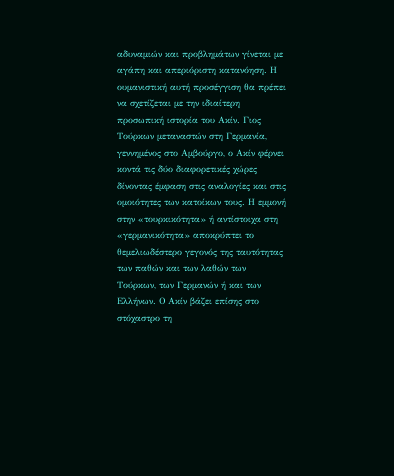αδυναμιών και προβλημάτων γίνεται με αγάπη και απεριόριστη κατανόηση. Η ουμανιστική αυτή προσέγγιση θα πρέπει να σχετίζεται με την ιδιαίτερη προσωπική ιστορία του Ακίν. Γιος Τούρκων μεταναστών στη Γερμανία, γεννημένος στο Αμβούργο, ο Ακίν φέρνει κοντά τις δύο διαφορετικές χώρες δίνοντας έμφαση στις αναλογίες και στις ομοιότητες των κατοίκων τους. Η εμμονή στην «τουρκικότητα» ή αντίστοιχα στη «γερμανικότητα» αποκρύπτει το θεμελιωδέστερο γεγονός της ταυτότητας των παθών και των λαθών των Τούρκων, των Γερμανών ή και των Ελλήνων. Ο Ακίν βάζει επίσης στο στόχαστρο τη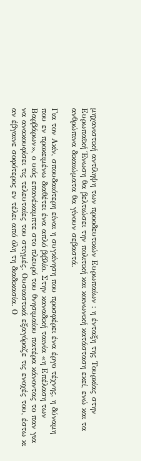μηχανιστική αντίληψη των προοδευτικών Ευρωπαίων : η ένταξη της Τουρκίας στην Ευρωπαϊκή Ένωση θα βελτιώσει την πολιτική και κοινωνική κατάσταση εκεί, ενώ και τα ανθρώπινα δικαιώματα θα γίνουν σεβαστά.

Για τον Ακίν, σπουδαιότερη είναι η συγκίνηση που προσφέρει ένα έργο τέχνης, η δύναμη που εν προκειμένω διαθέτει ένα απλό βιβλίο. Στην καναδική ταινία «η Επέλαση των Βαρβάρων», ο υιός επανέκαμπτε στο πλευρό του θνησιμαίου πατέρα κάνοντας το παν για να ανακουφίσει τις τελευταίες του στιγμές. Ουσιαστικά εξαγόραζε τις ενοχές του, έστω κι αν έβγαινε σοφότερος εν τέλει από όλη τη διαδικασία. Ο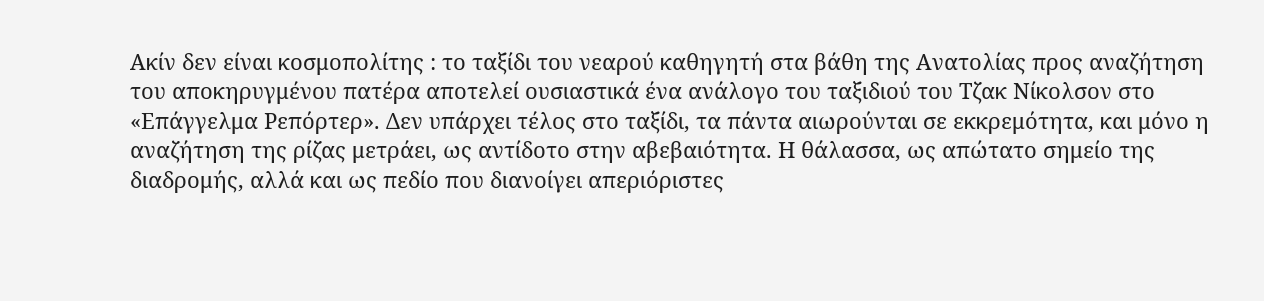Ακίν δεν είναι κοσμοπολίτης : το ταξίδι του νεαρού καθηγητή στα βάθη της Ανατολίας προς αναζήτηση του αποκηρυγμένου πατέρα αποτελεί ουσιαστικά ένα ανάλογο του ταξιδιού του Τζακ Νίκολσον στο «Επάγγελμα Ρεπόρτερ». Δεν υπάρχει τέλος στο ταξίδι, τα πάντα αιωρούνται σε εκκρεμότητα, και μόνο η αναζήτηση της ρίζας μετράει, ως αντίδοτο στην αβεβαιότητα. Η θάλασσα, ως απώτατο σημείο της διαδρομής, αλλά και ως πεδίο που διανοίγει απεριόριστες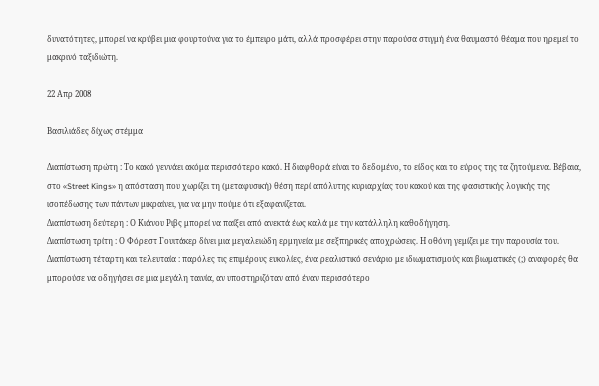δυνατότητες, μπορεί να κρύβει μια φουρτούνα για το έμπειρο μάτι, αλλά προσφέρει στην παρούσα στιγμή ένα θαυμαστό θέαμα που ηρεμεί το μακρινό ταξιδιώτη.

22 Απρ 2008

Βασιλιάδες δίχως στέμμα

Διαπίστωση πρώτη : Το κακό γεννάει ακόμα περισσότερο κακό. Η διαφθορά είναι το δεδομένο, το είδος και το εύρος της τα ζητούμενα. Βέβαια, στο «Street Kings» η απόσταση που χωρίζει τη (μεταφυσική) θέση περί απόλυτης κυριαρχίας του κακού και της φασιστικής λογικής της ισοπέδωσης των πάντων μικραίνει, για να μην πούμε ότι εξαφανίζεται.
Διαπίστωση δεύτερη : Ο Κιάνου Ριβς μπορεί να παίξει από ανεκτά έως καλά με την κατάλληλη καθοδήγηση.
Διαπίστωση τρίτη : Ο Φόρεστ Γουιτάκερ δίνει μια μεγαλειώδη ερμηνεία με σεξπηρικές αποχρώσεις. Η οθόνη γεμίζει με την παρουσία του.
Διαπίστωση τέταρτη και τελευταία : παρόλες τις επιμέρους ευκολίες, ένα ρεαλιστικό σενάριο με ιδιωματισμούς και βιωματικές (;) αναφορές θα μπορούσε να οδηγήσει σε μια μεγάλη ταινία, αν υποστηριζόταν από έναν περισσότερο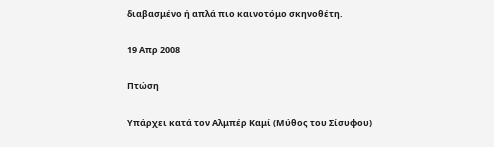διαβασμένο ή απλά πιο καινοτόμο σκηνοθέτη.

19 Απρ 2008

Πτώση

Υπάρχει κατά τον Αλμπέρ Καμί (Μύθος του Σίσυφου)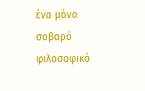ένα μόνο σοβαρό φιλοσοφικό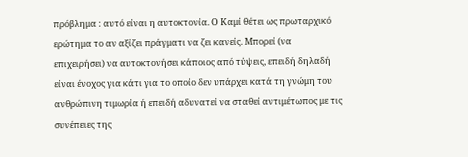πρόβλημα : αυτό είναι η αυτοκτονία. Ο Καμί θέτει ως πρωταρχικό ερώτημα το αν αξίζει πράγματι να ζει κανείς. Μπορεί (να επιχειρήσει) να αυτοκτονήσει κάποιος από τύψεις, επειδή δηλαδή είναι ένοχος για κάτι για το οποίο δεν υπάρχει κατά τη γνώμη του ανθρώπινη τιμωρία ή επειδή αδυνατεί να σταθεί αντιμέτωπος με τις συνέπειες της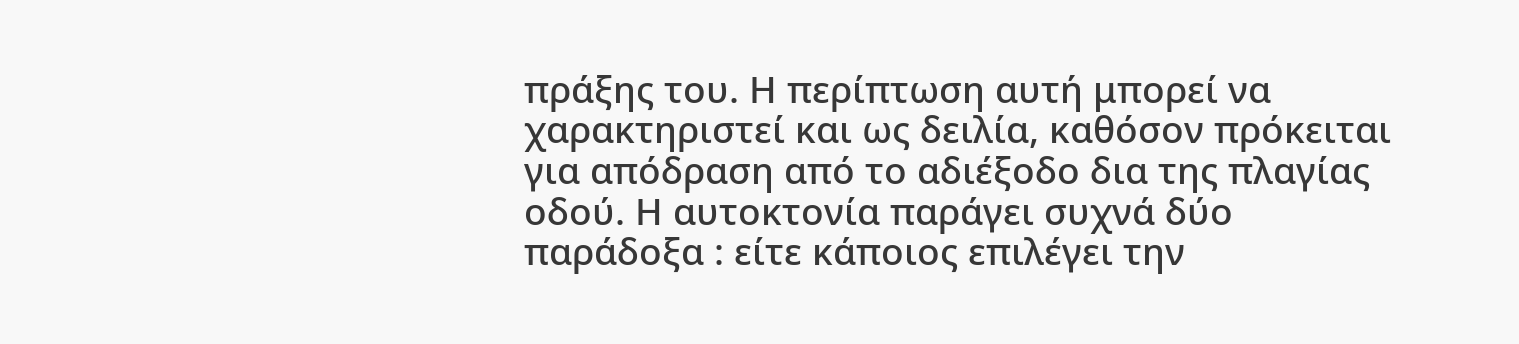πράξης του. Η περίπτωση αυτή μπορεί να χαρακτηριστεί και ως δειλία, καθόσον πρόκειται για απόδραση από το αδιέξοδο δια της πλαγίας οδού. Η αυτοκτονία παράγει συχνά δύο παράδοξα : είτε κάποιος επιλέγει την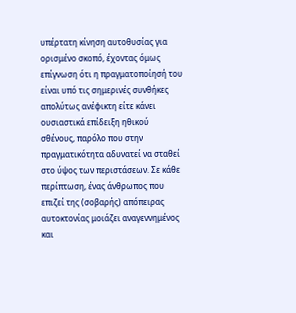υπέρτατη κίνηση αυτοθυσίας για ορισμένο σκοπό, έχοντας όμως επίγνωση ότι η πραγματοποίησή του είναι υπό τις σημερινές συνθήκες απολύτως ανέφικτη είτε κάνει ουσιαστικά επίδειξη ηθικού σθένους, παρόλο που στην πραγματικότητα αδυνατεί να σταθεί στο ύψος των περιστάσεων. Σε κάθε περίπτωση, ένας άνθρωπος που επιζεί της (σοβαρής) απόπειρας αυτοκτονίας μοιάζει αναγεννημένος και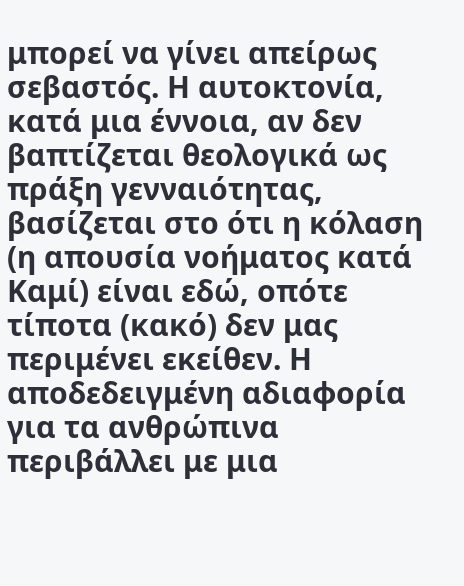μπορεί να γίνει απείρως σεβαστός. Η αυτοκτονία, κατά μια έννοια, αν δεν βαπτίζεται θεολογικά ως πράξη γενναιότητας, βασίζεται στο ότι η κόλαση (η απουσία νοήματος κατά Καμί) είναι εδώ, οπότε τίποτα (κακό) δεν μας περιμένει εκείθεν. Η αποδεδειγμένη αδιαφορία για τα ανθρώπινα περιβάλλει με μια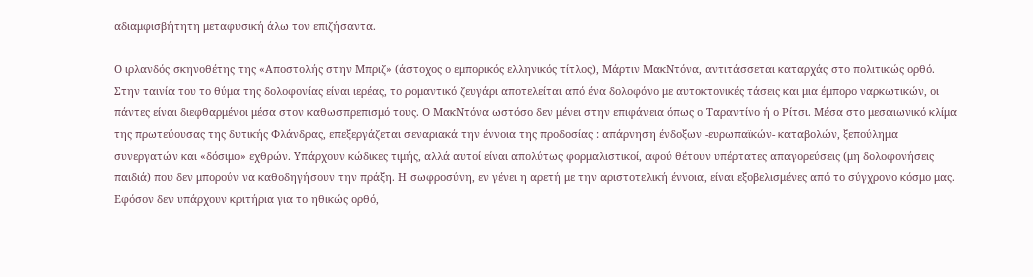αδιαμφισβήτητη μεταφυσική άλω τον επιζήσαντα.

Ο ιρλανδός σκηνοθέτης της «Αποστολής στην Μπριζ» (άστοχος ο εμπορικός ελληνικός τίτλος), Μάρτιν ΜακΝτόνα, αντιτάσσεται καταρχάς στο πολιτικώς ορθό. Στην ταινία του το θύμα της δολοφονίας είναι ιερέας, το ρομαντικό ζευγάρι αποτελείται από ένα δολοφόνο με αυτοκτονικές τάσεις και μια έμπορο ναρκωτικών, οι πάντες είναι διεφθαρμένοι μέσα στον καθωσπρεπισμό τους. Ο ΜακΝτόνα ωστόσο δεν μένει στην επιφάνεια όπως ο Ταραντίνο ή ο Ρίτσι. Μέσα στο μεσαιωνικό κλίμα της πρωτεύουσας της δυτικής Φλάνδρας, επεξεργάζεται σεναριακά την έννοια της προδοσίας : απάρνηση ένδοξων -ευρωπαϊκών- καταβολών, ξεπούλημα συνεργατών και «δόσιμο» εχθρών. Υπάρχουν κώδικες τιμής, αλλά αυτοί είναι απολύτως φορμαλιστικοί, αφού θέτουν υπέρτατες απαγορεύσεις (μη δολοφονήσεις παιδιά) που δεν μπορούν να καθοδηγήσουν την πράξη. Η σωφροσύνη, εν γένει η αρετή με την αριστοτελική έννοια, είναι εξοβελισμένες από το σύγχρονο κόσμο μας. Εφόσον δεν υπάρχουν κριτήρια για το ηθικώς ορθό,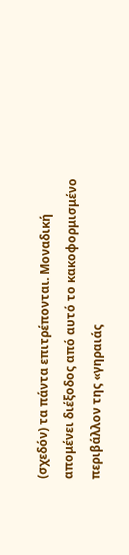(σχεδόν) τα πάντα επιτρέπονται. Μοναδική απομένει διέξοδος από αυτό το κακοφορμισμένο περιβάλλον της «γηραιάς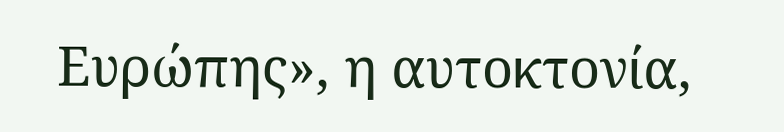Ευρώπης», η αυτοκτονία,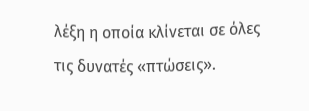λέξη η οποία κλίνεται σε όλες τις δυνατές «πτώσεις».